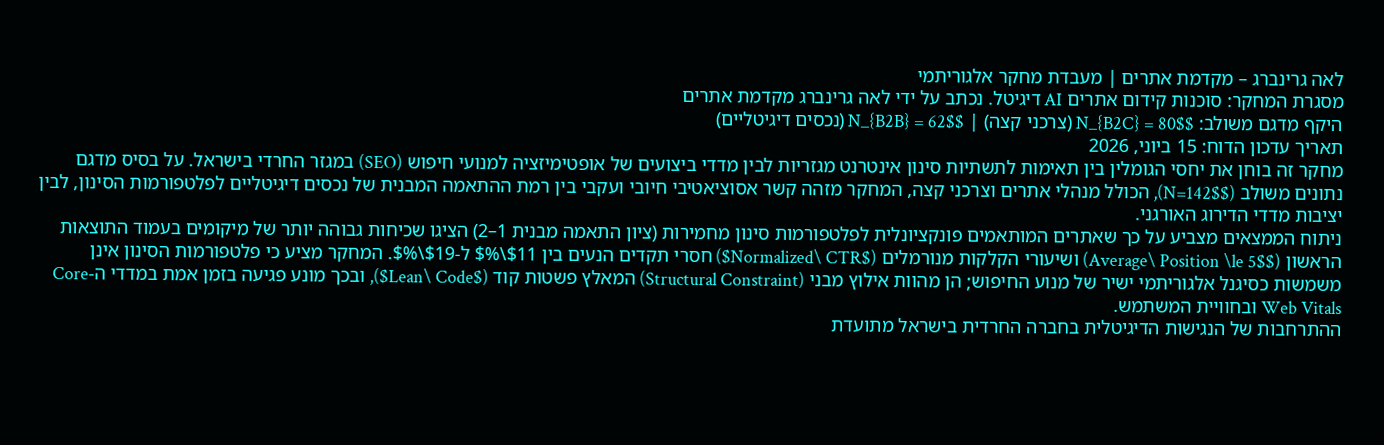לאה גרינברג – מקדמת אתרים | מעבדת מחקר אלגוריתמי
מסגרת המחקר: סוכנות קידום אתרים AI דיגיטל. נכתב על ידי לאה גרינברג מקדמת אתרים
היקף מדגם משולב: $N_{B2C} = 80$ (צרכני קצה) | $N_{B2B} = 62$ (נכסים דיגיטליים)
תאריך עדכון הדוח: 15 ביוני, 2026
מחקר זה בוחן את יחסי הגומלין בין תאימות לתשתיות סינון אינטרנט מגזריות לבין מדדי ביצועים של אופטימיזציה למנועי חיפוש (SEO) במגזר החרדי בישראל. על בסיס מדגם נתונים משולב ($N=142$), הכולל מנהלי אתרים וצרכני קצה, המחקר מזהה קשר אסוציאטיבי חיובי ועקבי בין רמת ההתאמה המבנית של נכסים דיגיטליים לפלטפורמות הסינון, לבין יציבות מדדי הדירוג האורגני.
ניתוח הממצאים מצביע על כך שאתרים המותאמים פונקציונלית לפלטפורמות סינון מחמירות (ציון התאמה מבנית 1–2) הציגו שכיחות גבוהה יותר של מיקומים בעמוד התוצאות הראשון ($Average\ Position \le 5$) ושיעורי הקלקות מנורמלים ($Normalized\ CTR$) חסרי תקדים הנעים בין $11\%$ ל-$19\%$. המחקר מציע כי פלטפורמות הסינון אינן משמשות כסיגנל אלגוריתמי ישיר של מנוע החיפוש; הן מהוות אילוץ מבני (Structural Constraint) המאלץ פשטות קוד ($Lean\ Code$), ובכך מונע פגיעה בזמן אמת במדדי ה-Core Web Vitals ובחוויית המשתמש.
ההתרחבות של הנגישות הדיגיטלית בחברה החרדית בישראל מתועדת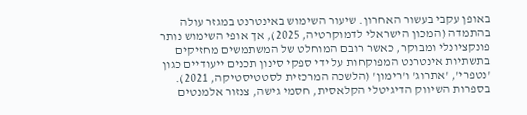באופן עקבי בעשור האחרון. שיעור השימוש באינטרנט במגזר עולה בהתמדה (המכון הישראלי לדמוקרטיה, 2025), אך אופי השימוש נותר פונקציונלי ומבוקר, כאשר רובם המוחלט של המשתמשים מחזיקים בתשתיות אינטרנט המפוקחות על ידי ספקי סינון תכנים ייעודיים כגון 'נטפרי', 'אתרוג' ו'רימון' (הלשכה המרכזית לסטטיסטיקה, 2021).
בספרות השיווק הדיגיטלי הקלאסית, חסמי גישה, צנזור אלמנטים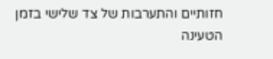חזותיים והתערבות של צד שלישי בזמן הטעינה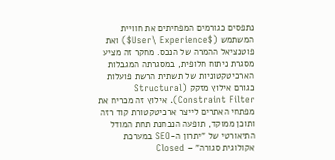נתפסים כגורמים המפחיתים את חוויית המשתמש ($User\ Experience$) ואת פוטנציאל ההמרה של הנכס. מחקר זה מציע מסגרת ניתוח חלופית, במסגרתה המגבלות הארכיטקטוניות של תשתית הרשת פועלות כגורם אילוץ מזקק (Structural Constraint Filter). אילוץ זה מכריח את מפתחי האתרים לייצר ארכיטקטורת קוד רזה ותוכן ממוקד, תופעה הנבחנת תחת המודל התיאורטי של "יתרון ה-SEO במערכת אקולוגית סגורה" – Closed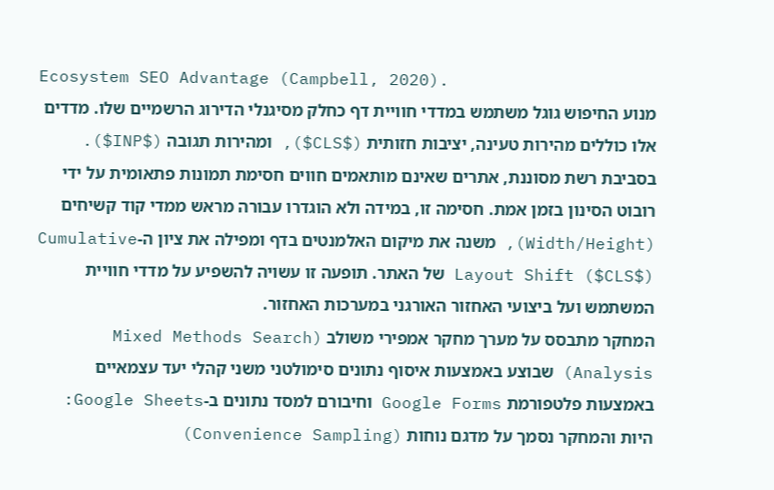Ecosystem SEO Advantage (Campbell, 2020).
מנוע החיפוש גוגל משתמש במדדי חוויית דף כחלק מסיגנלי הדירוג הרשמיים שלו. מדדים אלו כוללים מהירות טעינה, יציבות חזותית ($CLS$), ומהירות תגובה ($INP$). בסביבת רשת מסוננת, אתרים שאינם מותאמים חווים חסימת תמונות פתאומית על ידי רובוט הסינון בזמן אמת. חסימה זו, במידה ולא הוגדרו עבורה מראש ממדי קוד קשיחים (Width/Height), משנה את מיקום האלמנטים בדף ומפילה את ציון ה-Cumulative Layout Shift ($CLS$) של האתר. תופעה זו עשויה להשפיע על מדדי חוויית המשתמש ועל ביצועי האחזור האורגני במערכות האחזור.
המחקר מתבסס על מערך מחקר אמפירי משולב (Mixed Methods Search Analysis) שבוצע באמצעות איסוף נתונים סימולטני משני קהלי יעד עצמאיים באמצעות פלטפורמת Google Forms וחיבורם למסד נתונים ב-Google Sheets:
היות והמחקר נסמך על מדגם נוחות (Convenience Sampling)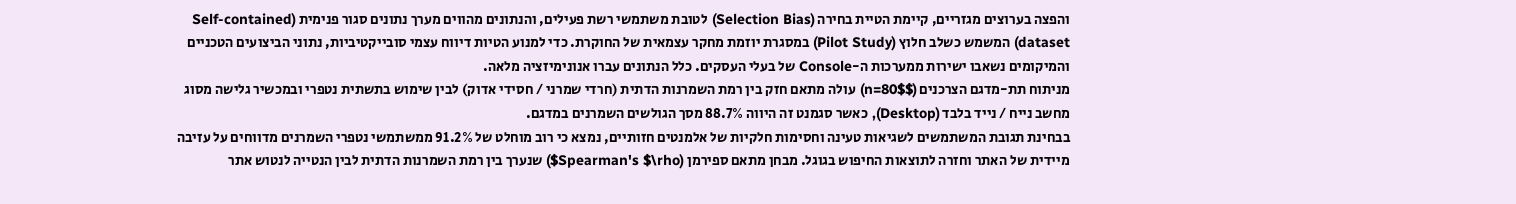והפצה בערוצים מגזריים, קיימת הטיית בחירה (Selection Bias) לטובת משתמשי רשת פעילים, והנתונים מהווים מערך נתונים סגור פנימית (Self-contained dataset) המשמש כשלב חלוץ (Pilot Study) במסגרת יוזמת מחקר עצמאית של החוקרת. כדי למנוע הטיות דיווח עצמי סובייקטיביות, נתוני הביצועים הטכניים והמיקומים נשאבו ישירות ממערכות ה-Console של בעלי העסקים. כלל הנתונים עברו אנונימיזציה מלאה.
מניתוח תת-מדגם הצרכנים ($n=80$) עולה מתאם חזק בין רמת השמרנות הדתית (חרדי שמרני / חסידי אדוק) לבין שימוש בתשתית נטפרי ובמכשיר גלישה מסוג מחשב נייח / נייד בלבד (Desktop), כאשר סגמנט זה היווה 88.7% מסך הגולשים השמרנים במדגם.
בבחינת תגובת המשתמשים לשגיאות טעינה וחסימות חלקיות של אלמנטים חזותיים, נמצא כי רוב מוחלט של 91.2% ממשתמשי נטפרי השמרנים מדווחים על עזיבה מיידית של האתר וחזרה לתוצאות החיפוש בגוגל. מבחן מתאם ספירמן (Spearman's $\rho$) שנערך בין רמת השמרנות הדתית לבין הנטייה לנטוש אתר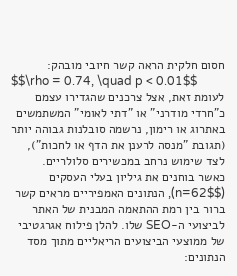חסום חלקית הראה קשר חיובי מובהק:
$$\rho = 0.74, \quad p < 0.01$$
לעומת זאת, אצל צרכנים שהגדירו עצמם כ"חרדי מודרני" או "דתי לאומי" המשתמשים באתרוג או רימון, נרשמה סובלנות גבוהה יותר (תגובת "מנסה לרענן את הדף או לחכות"), לצד שימוש נרחב במכשירים סלולריים.
כאשר בוחנים את גיליון בעלי העסקים ($n=62$), הנתונים האמפיריים מראים קשר ברור בין רמת ההתאמה המבנית של האתר לביצועי ה-SEO שלו. להלן פילוח אגרגטיבי של ממוצעי הביצועים הריאליים מתוך מסד הנתונים: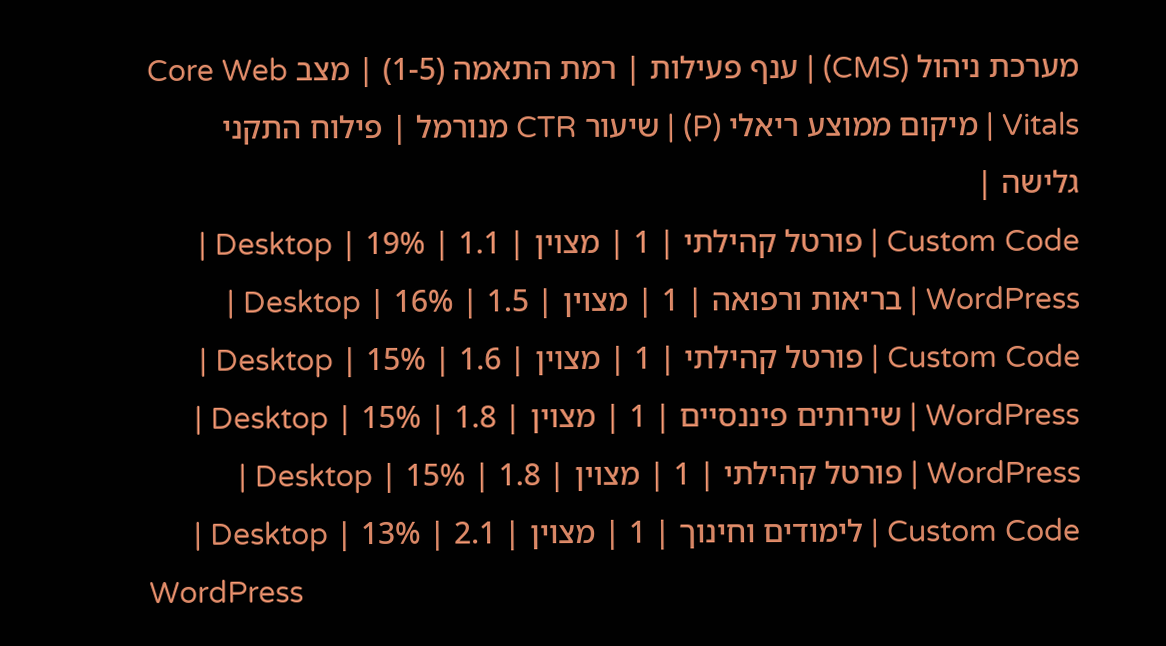מערכת ניהול (CMS) | ענף פעילות | רמת התאמה (1-5) | מצב Core Web Vitals | מיקום ממוצע ריאלי (P) | שיעור CTR מנורמל | פילוח התקני גלישה |
Custom Code | פורטל קהילתי | 1 | מצוין | 1.1 | 19% | Desktop |
WordPress | בריאות ורפואה | 1 | מצוין | 1.5 | 16% | Desktop |
Custom Code | פורטל קהילתי | 1 | מצוין | 1.6 | 15% | Desktop |
WordPress | שירותים פיננסיים | 1 | מצוין | 1.8 | 15% | Desktop |
WordPress | פורטל קהילתי | 1 | מצוין | 1.8 | 15% | Desktop |
Custom Code | לימודים וחינוך | 1 | מצוין | 2.1 | 13% | Desktop |
WordPress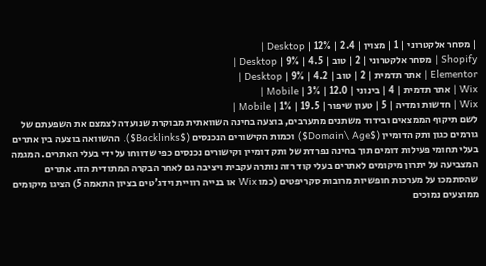| מסחר אלקטרוני | 1 | מצוין | 2.4 | 12% | Desktop |
Shopify | מסחר אלקטרוני | 2 | טוב | 4.5 | 9% | Desktop |
Elementor | אתר תדמית | 2 | טוב | 4.2 | 9% | Desktop |
Wix | אתר תדמית | 4 | בינוני | 12.0 | 3% | Mobile |
Wix | חדשות ומדיה | 5 | טעון שיפור | 19.5 | 1% | Mobile |
לשם תיקוף הממצאים ובידוד משתנים מתערבים, בוצעה בחינה השוואתית מבוקרת שנועדה לצמצם את השפעתם של גורמים כגון ותק הדומיין ($Domain\ Age$) וכמות הקישורים הנכנסים ($Backlinks$). ההשוואה בוצעה בין אתרים בעלי תחומי פעילות דומים תוך בחינה נפרדת של ותק דומיין וקישורים נכנסים כפי שדווחו על ידי בעלי האתרים. המגמה המצביעה על יתרון מיקומים לאתרים בעלי קוד רזה נותרה עקבית ויציבה גם לאחר הבקרה המתודית הזו. אתרים שהסתמכו על מערכות חופשיות מרובות סקריפטים (כמו Wix או בנייה רוויית וידג'טים בציון התאמה 5) הציגו מיקומים ממוצעים נמוכים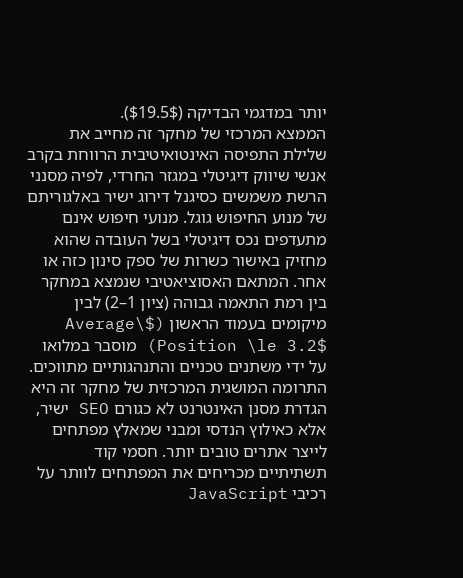יותר במדגמי הבדיקה ($19.5$).
הממצא המרכזי של מחקר זה מחייב את שלילת התפיסה האינטואיטיבית הרווחת בקרב אנשי שיווק דיגיטלי במגזר החרדי, לפיה מסנני הרשת משמשים כסיגנל דירוג ישיר באלגוריתם של מנוע החיפוש גוגל. מנועי חיפוש אינם מתעדפים נכס דיגיטלי בשל העובדה שהוא מחזיק באישור כשרות של ספק סינון כזה או אחר. המתאם האסוציאטיבי שנמצא במחקר בין רמת התאמה גבוהה (ציון 1–2) לבין מיקומים בעמוד הראשון ($Average\ Position \le 3.2$) מוסבר במלואו על ידי משתנים טכניים והתנהגותיים מתווכים.
התרומה המושגית המרכזית של מחקר זה היא הגדרת מסנן האינטרנט לא כגורם SEO ישיר, אלא כאילוץ הנדסי ומבני שמאלץ מפתחים לייצר אתרים טובים יותר. חסמי קוד תשתיתיים מכריחים את המפתחים לוותר על רכיבי JavaScript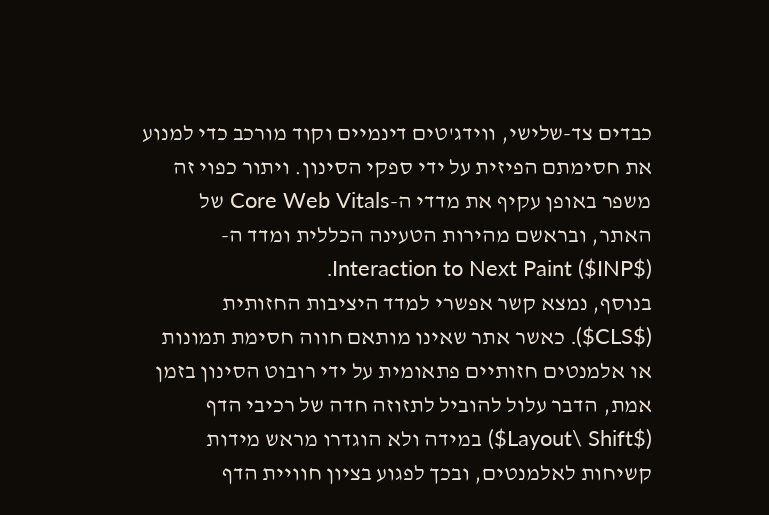כבדים צד-שלישי, ווידג'טים דינמיים וקוד מורכב כדי למנוע את חסימתם הפיזית על ידי ספקי הסינון. ויתור כפוי זה משפר באופן עקיף את מדדי ה-Core Web Vitals של האתר, ובראשם מהירות הטעינה הכללית ומדד ה-Interaction to Next Paint ($INP$).
בנוסף, נמצא קשר אפשרי למדד היציבות החזותית ($CLS$). כאשר אתר שאינו מותאם חווה חסימת תמונות או אלמנטים חזותיים פתאומית על ידי רובוט הסינון בזמן אמת, הדבר עלול להוביל לתזוזה חדה של רכיבי הדף ($Layout\ Shift$) במידה ולא הוגדרו מראש מידות קשיחות לאלמנטים, ובכך לפגוע בציון חוויית הדף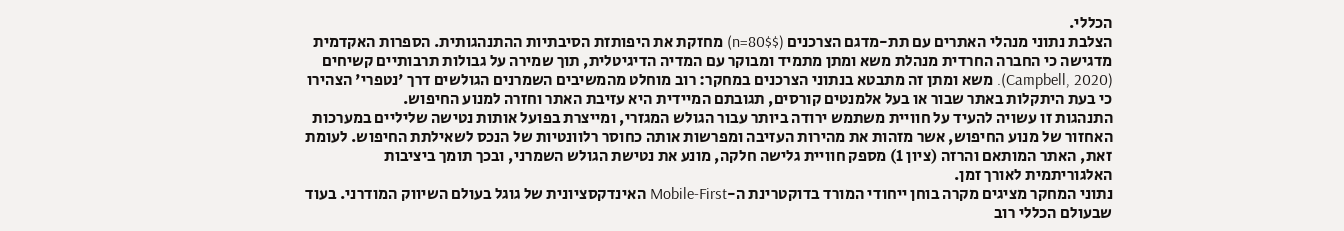הכללי.
הצלבת נתוני מנהלי האתרים עם תת-מדגם הצרכנים ($n=80$) מחזקת את היפותזת הסיבתיות ההתנהגותית. הספרות האקדמית מדגישה כי החברה החרדית מנהלת משא ומתן מתמיד ומבוקר עם המדיה הדיגיטלית, תוך שמירה על גבולות תרבותיים קשיחים (Campbell, 2020). משא ומתן זה מתבטא בנתוני הצרכנים במחקר: רוב מוחלט מהמשיבים השמרנים הגולשים דרך 'נטפרי' הצהירו כי בעת היתקלות באתר שבור או בעל אלמנטים קורסים, תגובתם המיידית היא עזיבת האתר וחזרה למנוע החיפוש.
התנהגות זו עשויה להעיד על חוויית משתמש ירודה ביותר עבור הגולש המגזרי, ומייצרת בפועל אותות נטישה שליליים במערכות האחזור של מנוע החיפוש, אשר מזהות את מהירות העזיבה ומפרשות אותה כחוסר רלוונטיות של הנכס לשאילתת החיפוש. לעומת זאת, האתר המותאם והרזה (ציון 1) מספק חוויית גלישה חלקה, מונע את נטישת הגולש השמרני, ובכך תומך ביציבות האלגוריתמית לאורך זמן.
נתוני המחקר מציגים מקרה בוחן ייחודי המורד בדוקטרינת ה-Mobile-First האינדקסציונית של גוגל בעולם השיווק המודרני. בעוד שבעולם הכללי רוב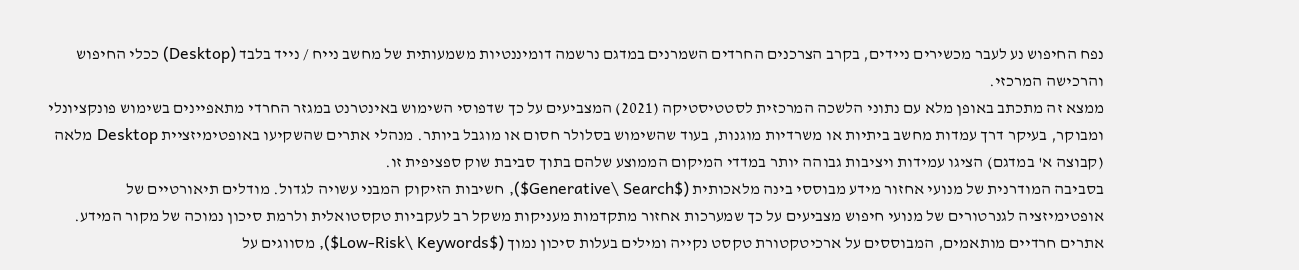נפח החיפוש נע לעבר מכשירים ניידים, בקרב הצרכנים החרדים השמרנים במדגם נרשמה דומיננטיות משמעותית של מחשב נייח / נייד בלבד (Desktop) ככלי החיפוש והרכישה המרכזי.
ממצא זה מתכתב באופן מלא עם נתוני הלשכה המרכזית לסטטיסטיקה (2021) המצביעים על כך שדפוסי השימוש באינטרנט במגזר החרדי מתאפיינים בשימוש פונקציונלי ומבוקר, בעיקר דרך עמדות מחשב ביתיות או משרדיות מוגנות, בעוד שהשימוש בסלולר חסום או מוגבל ביותר. מנהלי אתרים שהשקיעו באופטימיזציית Desktop מלאה (קבוצה א' במדגם) הציגו עמידות ויציבות גבוהה יותר במדדי המיקום הממוצע שלהם בתוך סביבת שוק ספציפית זו.
בסביבה המודרנית של מנועי אחזור מידע מבוססי בינה מלאכותית ($Generative\ Search$), חשיבות הזיקוק המבני עשויה לגדול. מודלים תיאורטיים של אופטימיזציה לגנרטורים של מנועי חיפוש מצביעים על כך שמערכות אחזור מתקדמות מעניקות משקל רב לעקביות טקסטואלית ולרמת סיכון נמוכה של מקור המידע. אתרים חרדיים מותאמים, המבוססים על ארכיטקטורת טקסט נקייה ומילים בעלות סיכון נמוך ($Low-Risk\ Keywords$), מסווגים על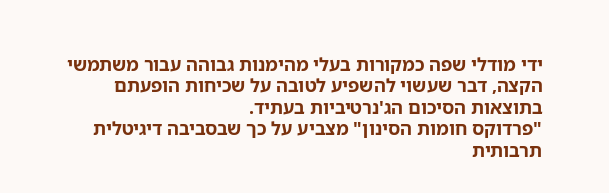ידי מודלי שפה כמקורות בעלי מהימנות גבוהה עבור משתמשי הקצה, דבר שעשוי להשפיע לטובה על שכיחות הופעתם בתוצאות הסיכום הג'נרטיביות בעתיד.
"פרדוקס חומות הסינון" מצביע על כך שבסביבה דיגיטלית תרבותית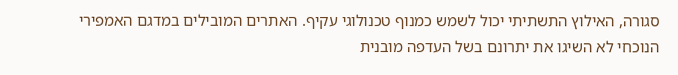סגורה, האילוץ התשתיתי יכול לשמש כמנוף טכנולוגי עקיף. האתרים המובילים במדגם האמפירי הנוכחי לא השיגו את יתרונם בשל העדפה מובנית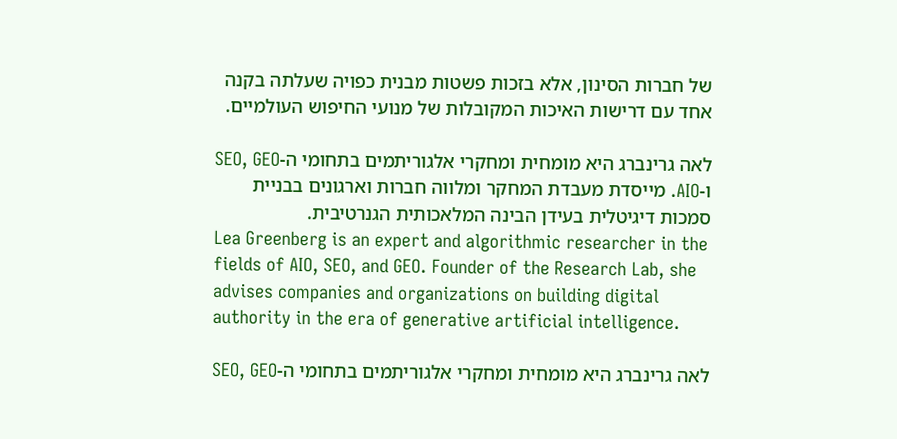של חברות הסינון, אלא בזכות פשטות מבנית כפויה שעלתה בקנה אחד עם דרישות האיכות המקובלות של מנועי החיפוש העולמיים.

לאה גרינברג היא מומחית ומחקרי אלגוריתמים בתחומי ה-SEO, GEO ו-AIO. מייסדת מעבדת המחקר ומלווה חברות וארגונים בבניית סמכות דיגיטלית בעידן הבינה המלאכותית הגנרטיבית.
Lea Greenberg is an expert and algorithmic researcher in the fields of AIO, SEO, and GEO. Founder of the Research Lab, she advises companies and organizations on building digital authority in the era of generative artificial intelligence.

לאה גרינברג היא מומחית ומחקרי אלגוריתמים בתחומי ה-SEO, GEO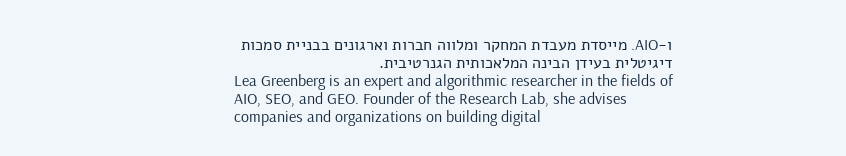ו-AIO. מייסדת מעבדת המחקר ומלווה חברות וארגונים בבניית סמכות דיגיטלית בעידן הבינה המלאכותית הגנרטיבית.
Lea Greenberg is an expert and algorithmic researcher in the fields of AIO, SEO, and GEO. Founder of the Research Lab, she advises companies and organizations on building digital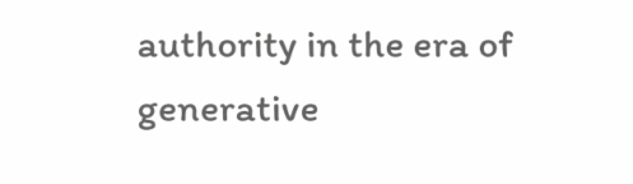authority in the era of generative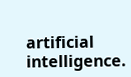artificial intelligence.